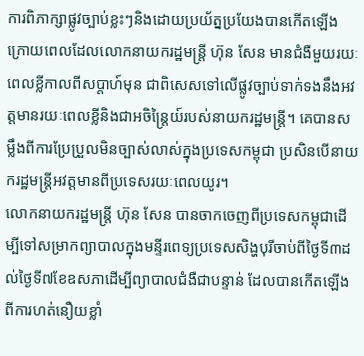ការពិភាក្សាផ្លូវច្បាប់ខ្លះៗនិងដោយប្រយ័ត្នប្រយែងបានកើតឡើងក្រោយពេលដែលលោកនាយករដ្ឋមន្ត្រី ហ៊ុន សែន មានជំងឺមួយរយៈពេលខ្លីកាលពីសប្តាហ៍មុន ជាពិសេសទៅលើផ្លូវច្បាប់ទាក់ទងនឹងអវត្តមានរយៈពេលខ្លីនិងជាអចិន្ត្រៃយ៍របស់នាយករដ្ឋមន្ត្រី។ គេបានសម្លឹងពីការប្រែប្រួលមិនច្បាស់លាស់ក្នុងប្រទេសកម្ពុជា ប្រសិនបើនាយករដ្ឋមន្ត្រីអវត្តមានពីប្រទេសរយៈពេលយូរ។
លោកនាយករដ្ឋមន្ត្រី ហ៊ុន សែន បានចាកចេញពីប្រទេសកម្ពុជាដើម្បីទៅសម្រាកព្យាបាលក្នុងមន្ទីរពេទ្យប្រទេសសិង្ហបុរីចាប់ពីថ្ងៃទី៣ដល់ថ្ងៃទី៧ខែឧសភាដើម្បីព្យាបាលជំងឺជាបន្ទាន់ ដែលបានកើតឡើងពីការហត់នឿយខ្លាំ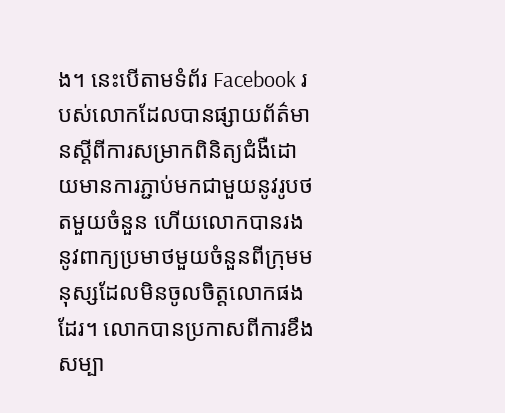ង។ នេះបើតាមទំព័រ Facebook របស់លោកដែលបានផ្សាយព័ត៌មានស្តីពីការសម្រាកពិនិត្យជំងឺដោយមានការភ្ជាប់មកជាមួយនូវរូបថតមួយចំនួន ហើយលោកបានរងនូវពាក្យប្រមាថមួយចំនួនពីក្រុមមនុស្សដែលមិនចូលចិត្តលោកផងដែរ។ លោកបានប្រកាសពីការខឹងសម្បា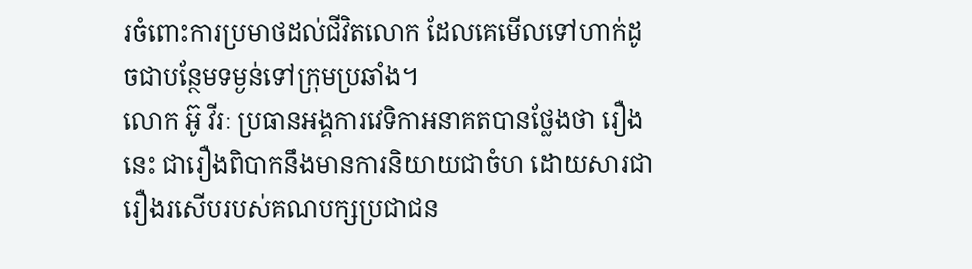រចំពោះការប្រមាថដល់ជីវិតលោក ដែលគេមើលទៅហាក់ដូចជាបន្ថែមទម្ងន់ទៅក្រុមប្រឆាំង។
លោក អ៊ូ វីរៈ ប្រធានអង្គការវេទិកាអនាគតបានថ្លែងថា រឿងនេះ ជារឿងពិបាកនឹងមានការនិយាយជាចំហ ដោយសារជារឿងរសើបរបស់គណបក្សប្រជាជន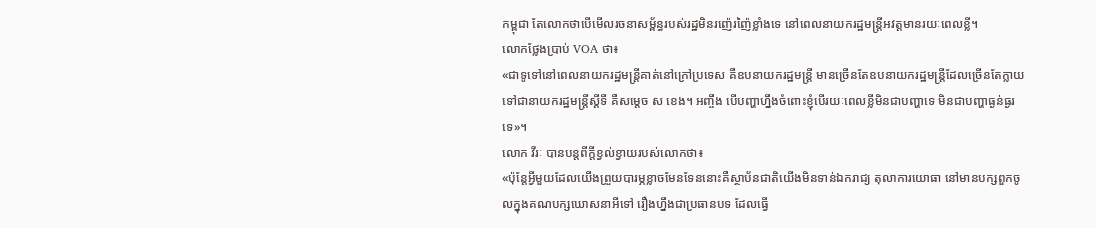កម្ពុជា តែលោកថាបើមើលរចនាសម្ព័ន្ធរបស់រដ្ឋមិនរញ៉េរញ៉ៃខ្លាំងទេ នៅពេលនាយករដ្ឋមន្ត្រីអវត្តមានរយៈពេលខ្លី។
លោកថ្លែងប្រាប់ VOA ថា៖
«ជាទូទៅនៅពេលនាយករដ្ឋមន្ត្រីគាត់នៅក្រៅប្រទេស គឺឧបនាយករដ្ឋមន្ត្រី មានច្រើនតែឧបនាយករដ្ឋមន្ត្រីដែលច្រើនតែក្លាយទៅជានាយករដ្ឋមន្ត្រីស្តីទី គឺសម្តេច ស ខេង។ អញ្ចឹង បើបញ្ហាហ្នឹងចំពោះខ្ញុំបើរយៈពេលខ្លីមិនជាបញ្ហាទេ មិនជាបញ្ហាធ្ងន់ធ្ងរទេ»។
លោក វីរៈ បានបន្តពីក្តីខ្វល់ខ្វាយរបស់លោកថា៖
«ប៉ុន្តែអ្វីមួយដែលយើងព្រួយបារម្ភខ្លាចមែនទែននោះគឺស្ថាប័នជាតិយើងមិនទាន់ឯករាជ្យ តុលាការយោធា នៅមានបក្សពួកចូលក្នុងគណបក្សឃោសនាអីទៅ រឿងហ្នឹងជាប្រធានបទ ដែលធ្វើ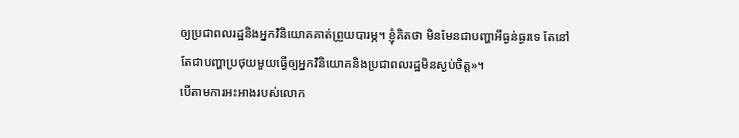ឲ្យប្រជាពលរដ្ឋនិងអ្នកវិនិយោគគាត់ព្រួយបារម្ភ។ ខ្ញុំគិតថា មិនមែនជាបញ្ហាអីធ្ងន់ធ្ងរទេ តែនៅតែជាបញ្ហាប្រថុយមួយធ្វើឲ្យអ្នកវិនិយោគនិងប្រជាពលរដ្ឋមិនស្ងប់ចិត្ត»។
បើតាមការអះអាងរបស់លោក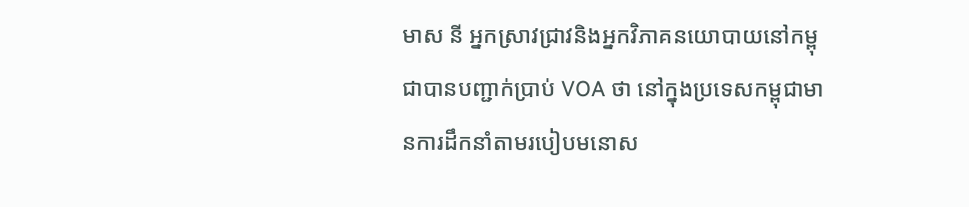មាស នី អ្នកស្រាវជ្រាវនិងអ្នកវិភាគនយោបាយនៅកម្ពុជាបានបញ្ជាក់ប្រាប់ VOA ថា នៅក្នុងប្រទេសកម្ពុជាមានការដឹកនាំតាមរបៀបមនោស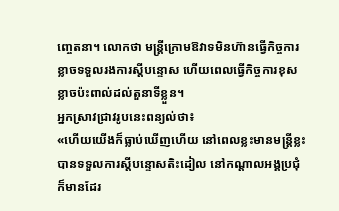ញ្ចេតនា។ លោកថា មន្ត្រីក្រោមឱវាទមិនហ៊ានធ្វើកិច្ចការ ខ្លាចទទួលរងការស្តីបន្ទោស ហើយពេលធ្វើកិច្ចការខុស ខ្លាចប៉ះពាល់ដល់តួនាទីខ្លួន។
អ្នកស្រាវជ្រាវរូបនេះពន្យល់ថា៖
«ហើយយើងក៏ធ្លាប់ឃើញហើយ នៅពេលខ្លះមានមន្ត្រីខ្លះបានទទួលការស្តីបន្ទោសតិះដៀល នៅកណ្តាលអង្គប្រជុំក៏មានដែរ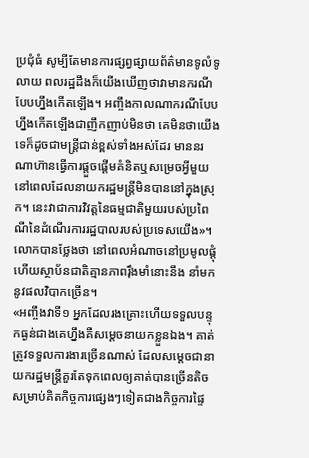ប្រជុំធំ សូម្បីតែមានការផ្សព្វផ្សាយព័ត៌មានទូលំទូលាយ ពលរដ្ឋដឹងក៏យើងឃើញថាវាមានករណីបែបហ្នឹងកើតឡើង។ អញ្ចឹងកាលណាករណីបែបហ្នឹងកើតឡើងជាញឹកញាប់មិនថា គេមិនថាយើងទេក៏ដូចជាមន្ត្រីជាន់ខ្ពស់ទាំងអស់ដែរ មាននរណាហ៊ានធ្វើការផ្តួចផ្តើមគំនិតឬសម្រេចអ្វីមួយនៅពេលដែលនាយករដ្ឋមន្ត្រីមិនបាននៅក្នុងស្រុក។ នេះវាជាការវិវត្តនៃធម្មជាតិមួយរបស់ប្រពៃណីនៃដំណើរការរដ្ឋបាលរបស់ប្រទេសយើង»។
លោកបានថ្លែងថា នៅពេលអំណាចនៅប្រមូលផ្តុំ ហើយស្ថាប័នជាតិគ្មានភាពរ៉ឹងមាំនោះនឹង នាំមកនូវផលវិបាកច្រើន។
«អញ្ចឹងវាទី១ អ្នកដែលរងគ្រោះហើយទទួលបន្ទុកធ្ងន់ជាងគេហ្នឹងគឺសម្តេចនាយកខ្លួនឯង។ គាត់ត្រូវទទួលការងារច្រើនណាស់ ដែលសម្តេចជានាយករដ្ឋមន្ត្រីគួរតែទុកពេលឲ្យគាត់បានច្រើនតិច សម្រាប់គិតកិច្ចការផ្សេងៗទៀតជាងកិច្ចការផ្ទៃ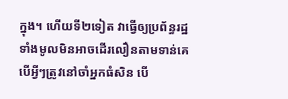ក្នុង។ ហើយទី២ទៀត វាធ្វើឲ្យប្រព័ន្ធរដ្ឋទាំងមូលមិនអាចដើរលឿនតាមទាន់គេ បើអ្វីៗត្រូវនៅចាំអ្នកធំសិន បើ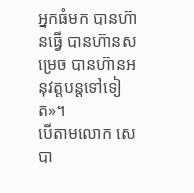អ្នកធំមក បានហ៊ានធ្វើ បានហ៊ានសម្រេច បានហ៊ានអនុវត្តបន្តទៅទៀត»។
បើតាមលោក សេបា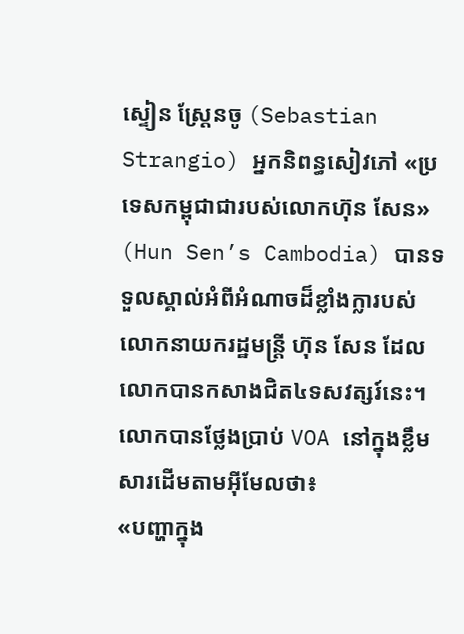ស្ទៀន ស្ត្រែនចូ (Sebastian Strangio) អ្នកនិពន្ធសៀវភៅ «ប្រទេសកម្ពុជាជារបស់លោកហ៊ុន សែន» (Hun Sen’s Cambodia) បានទទួលស្គាល់អំពីអំណាចដ៏ខ្លាំងក្លារបស់លោកនាយករដ្ឋមន្ត្រី ហ៊ុន សែន ដែលលោកបានកសាងជិត៤ទសវត្សរ៍នេះ។
លោកបានថ្លែងប្រាប់ VOA នៅក្នុងខ្លឹមសារដើមតាមអ៊ីមែលថា៖
«បញ្ហាក្នុង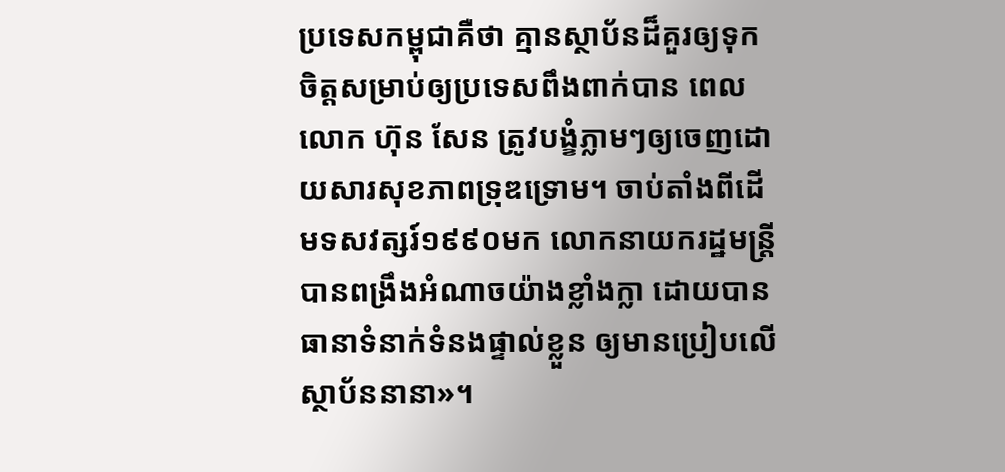ប្រទេសកម្ពុជាគឺថា គ្មានស្ថាប័នដ៏គួរឲ្យទុកចិត្តសម្រាប់ឲ្យប្រទេសពឹងពាក់បាន ពេលលោក ហ៊ុន សែន ត្រូវបង្ខំភ្លាមៗឲ្យចេញដោយសារសុខភាពទ្រុឌទ្រោម។ ចាប់តាំងពីដើមទសវត្សរ៍១៩៩០មក លោកនាយករដ្ឋមន្ត្រីបានពង្រឹងអំណាចយ៉ាងខ្លាំងក្លា ដោយបានធានាទំនាក់ទំនងផ្ទាល់ខ្លួន ឲ្យមានប្រៀបលើស្ថាប័ននានា»។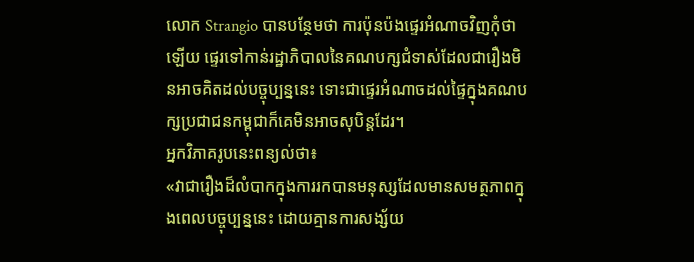លោក Strangio បានបន្ថែមថា ការប៉ុនប៉ងផ្ទេរអំណាចវិញកុំថាឡើយ ផ្ទេរទៅកាន់រដ្ឋាភិបាលនៃគណបក្សជំទាស់ដែលជារឿងមិនអាចគិតដល់បច្ចុប្បន្ននេះ ទោះជាផ្ទេរអំណាចដល់ផ្ទៃក្នុងគណបក្សប្រជាជនកម្ពុជាក៏គេមិនអាចសុបិន្តដែរ។
អ្នកវិភាគរូបនេះពន្យល់ថា៖
«វាជារឿងដ៏លំបាកក្នុងការរកបានមនុស្សដែលមានសមត្ថភាពក្នុងពេលបច្ចុប្បន្ននេះ ដោយគ្មានការសង្ស័យ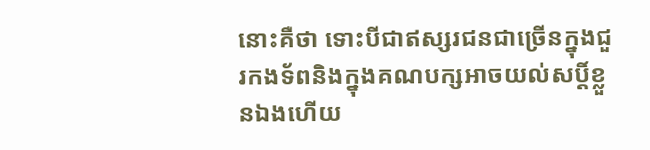នោះគឺថា ទោះបីជាឥស្សរជនជាច្រើនក្នុងជួរកងទ័ពនិងក្នុងគណបក្សអាចយល់សប្តិ៍ខ្លួនឯងហើយ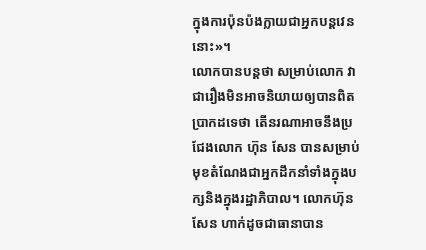ក្នុងការប៉ុនប៉ងក្លាយជាអ្នកបន្តវេននោះ»។
លោកបានបន្តថា សម្រាប់លោក វាជារឿងមិនអាចនិយាយឲ្យបានពិតប្រាកដទេថា តើនរណាអាចនឹងប្រជែងលោក ហ៊ុន សែន បានសម្រាប់មុខតំណែងជាអ្នកដឹកនាំទាំងក្នុងបក្សនិងក្នុងរដ្ឋាភិបាល។ លោកហ៊ុន សែន ហាក់ដូចជាធានាបាន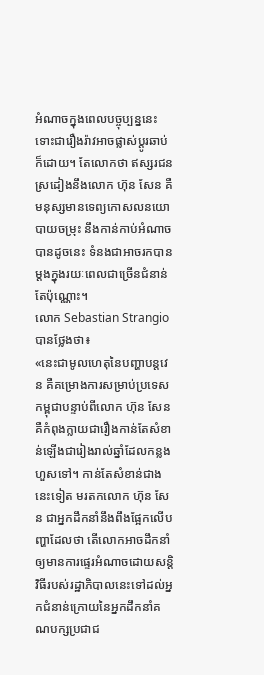អំណាចក្នុងពេលបច្ចុប្បន្ននេះទោះជារឿងរ៉ាវអាចផ្លាស់ប្តូរឆាប់ក៏ដោយ។ តែលោកថា ឥស្សរជនស្រដៀងនឹងលោក ហ៊ុន សែន គឺ មនុស្សមានទេព្យកោសលនយោបាយចម្រុះ នឹងកាន់កាប់អំណាចបានដូចនេះ ទំនងជាអាចរកបានម្តងក្នុងរយៈពេលជាច្រើនជំនាន់តែប៉ុណ្ណោះ។
លោក Sebastian Strangio បានថ្លែងថា៖
«នេះជាមូលហេតុនៃបញ្ហាបន្តវេន គឺគម្រោងការសម្រាប់ប្រទេសកម្ពុជាបន្ទាប់ពីលោក ហ៊ុន សែន គឺកំពុងក្លាយជារឿងកាន់តែសំខាន់ឡើងជារៀងរាល់ឆ្នាំដែលកន្លងហួសទៅ។ កាន់តែសំខាន់ជាងនេះទៀត មរតកលោក ហ៊ុន សែន ជាអ្នកដឹកនាំនឹងពឹងផ្អែកលើបញ្ហាដែលថា តើលោកអាចដឹកនាំឲ្យមានការផ្ទេរអំណាចដោយសន្តិវិធីរបស់រដ្ឋាភិបាលនេះទៅដល់អ្នកជំនាន់ក្រោយនៃអ្នកដឹកនាំគណបក្សប្រជាជ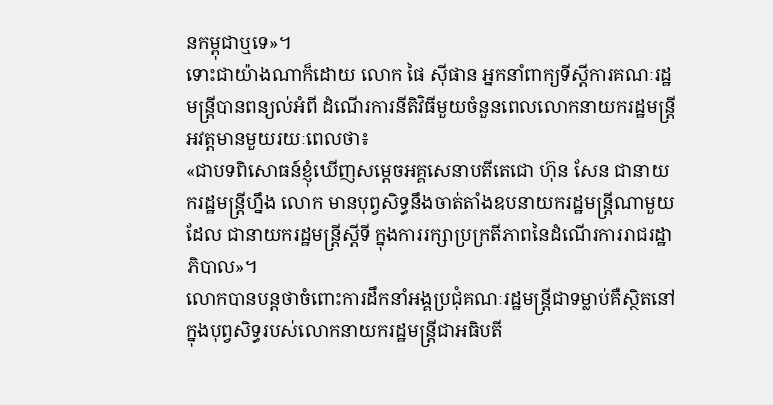នកម្ពុជាឬទេ»។
ទោះជាយ៉ាងណាក៏ដោយ លោក ផៃ ស៊ីផាន អ្នកនាំពាក្យទីស្តីការគណៈរដ្ឋមន្ត្រីបានពន្យល់អំពី ដំណើរការនីតិវិធីមួយចំនួនពេលលោកនាយករដ្ឋមន្ត្រីអវត្តមានមួយរយៈពេលថា៖
«ជាបទពិសោធន៍ខ្ញុំឃើញសម្តេចអគ្គសេនាបតីតេជោ ហ៊ុន សែន ជានាយករដ្ឋមន្ត្រីហ្នឹង លោក មានបុព្វសិទ្ធនឹងចាត់តាំងឧបនាយករដ្ឋមន្ត្រីណាមួយដែល ជានាយករដ្ឋមន្ត្រីស្តីទី ក្នុងការរក្សាប្រក្រតីភាពនៃដំណើរការរាជរដ្ឋាភិបាល»។
លោកបានបន្តថាចំពោះការដឹកនាំអង្គប្រជុំគណៈរដ្ឋមន្ត្រីជាទម្លាប់គឺស្ថិតនៅក្នុងបុព្វសិទ្ធរបស់លោកនាយករដ្ឋមន្ត្រីជាអធិបតី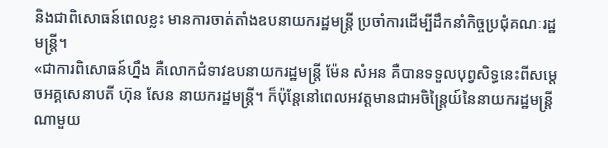និងជាពិសោធន៍ពេលខ្លះ មានការចាត់តាំងឧបនាយករដ្ឋមន្ត្រី ប្រចាំការដើម្បីដឹកនាំកិច្ចប្រជុំគណៈរដ្ឋមន្ត្រី។
«ជាការពិសោធន៍ហ្នឹង គឺលោកជំទាវឧបនាយករដ្ឋមន្ត្រី ម៉ែន សំអន គឺបានទទួលបុព្វសិទ្ធនេះពីសម្តេចអគ្គសេនាបតី ហ៊ុន សែន នាយករដ្ឋមន្ត្រី។ ក៏ប៉ុន្តែនៅពេលអវត្តមានជាអចិន្ត្រៃយ៍នៃនាយករដ្ឋមន្ត្រីណាមួយ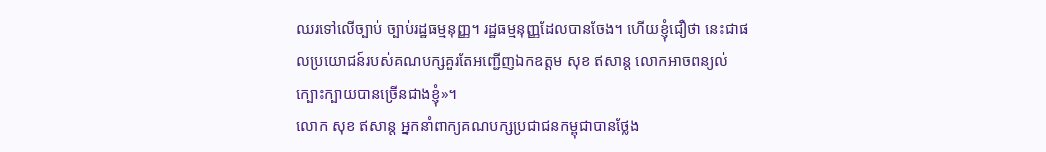ឈរទៅលើច្បាប់ ច្បាប់រដ្ឋធម្មនុញ្ញ។ រដ្ឋធម្មនុញ្ញដែលបានចែង។ ហើយខ្ញុំជឿថា នេះជាផលប្រយោជន៍របស់គណបក្សគួរតែអញ្ជើញឯកឧត្តម សុខ ឥសាន្ត លោកអាចពន្យល់ក្បោះក្បាយបានច្រើនជាងខ្ញុំ»។
លោក សុខ ឥសាន្ត អ្នកនាំពាក្យគណបក្សប្រជាជនកម្ពុជាបានថ្លែង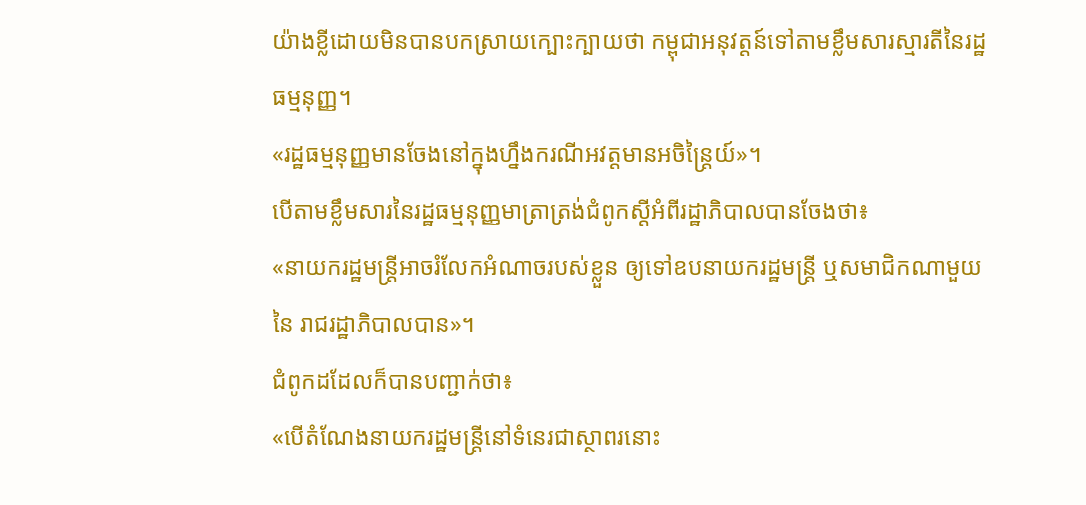យ៉ាងខ្លីដោយមិនបានបកស្រាយក្បោះក្បាយថា កម្ពុជាអនុវត្តន៍ទៅតាមខ្លឹមសារស្មារតីនៃរដ្ឋធម្មនុញ្ញ។
«រដ្ឋធម្មនុញ្ញមានចែងនៅក្នុងហ្នឹងករណីអវត្តមានអចិន្ត្រៃយ៍»។
បើតាមខ្លឹមសារនៃរដ្ឋធម្មនុញ្ញមាត្រាត្រង់ជំពូកស្តីអំពីរដ្ឋាភិបាលបានចែងថា៖
«នាយករដ្ឋមន្ត្រីអាចរំលែកអំណាចរបស់ខ្លួន ឲ្យទៅឧបនាយករដ្ឋមន្ត្រី ឬសមាជិកណាមួយនៃ រាជរដ្ឋាភិបាលបាន»។
ជំពូកដដែលក៏បានបញ្ជាក់ថា៖
«បើតំណែងនាយករដ្ឋមន្ត្រីនៅទំនេរជាស្ថាពរនោះ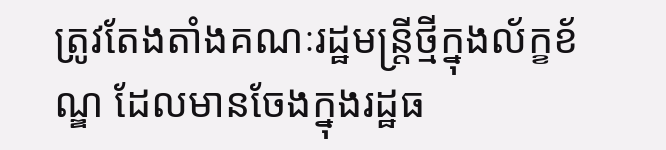ត្រូវតែងតាំងគណៈរដ្ឋមន្ត្រីថ្មីក្នុងល័ក្ខខ័ណ្ឌ ដែលមានចែងក្នុងរដ្ឋធ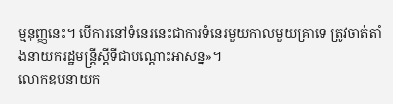ម្មនុញ្ញនេះ។ បើការនៅទំនេរនេះជាការទំនេរមួយកាលមួយគ្រាទេ ត្រូវចាត់តាំងនាយករដ្ឋមន្ត្រីស្តីទីជាបណ្តោះអាសន្ន»។
លោកឧបនាយក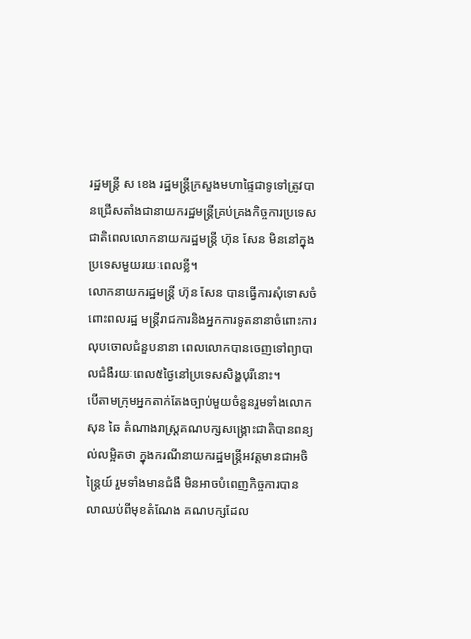រដ្ឋមន្ត្រី ស ខេង រដ្ឋមន្ត្រីក្រសួងមហាផ្ទៃជាទូទៅត្រូវបានជ្រើសតាំងជានាយករដ្ឋមន្ត្រីគ្រប់គ្រងកិច្ចការប្រទេសជាតិពេលលោកនាយករដ្ឋមន្ត្រី ហ៊ុន សែន មិននៅក្នុងប្រទេសមួយរយៈពេលខ្លី។
លោកនាយករដ្ឋមន្ត្រី ហ៊ុន សែន បានធ្វើការសុំទោសចំពោះពលរដ្ឋ មន្ត្រីរាជការនិងអ្នកការទូតនានាចំពោះការលុបចោលជំនួបនានា ពេលលោកបានចេញទៅព្យាបាលជំងឺរយៈពេល៥ថ្ងៃនៅប្រទេសសិង្ហបុរីនោះ។
បើតាមក្រុមអ្នកតាក់តែងច្បាប់មួយចំនួនរួមទាំងលោក សុន ឆៃ តំណាងរាស្ត្រគណបក្សសង្គ្រោះជាតិបានពន្យល់លម្អិតថា ក្នុងករណីនាយករដ្ឋមន្ត្រីអវត្តមានជាអចិន្ត្រៃយ៍ រួមទាំងមានជំងឺ មិនអាចបំពេញកិច្ចការបាន លាឈប់ពីមុខតំណែង គណបក្សដែល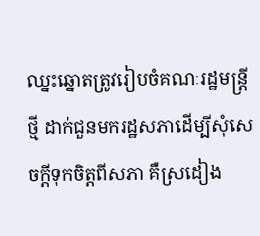ឈ្នះឆ្នោតត្រូវរៀបចំគណៈរដ្ឋមន្ត្រីថ្មី ដាក់ជួនមករដ្ឋសភាដើម្បីសុំសេចក្តីទុកចិត្តពីសភា គឺស្រដៀង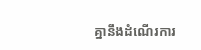គ្នានឹងដំណើរការ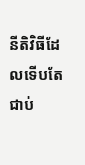នីតិវិធីដែលទើបតែជាប់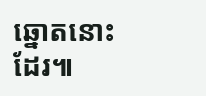ឆ្នោតនោះដែរ៕